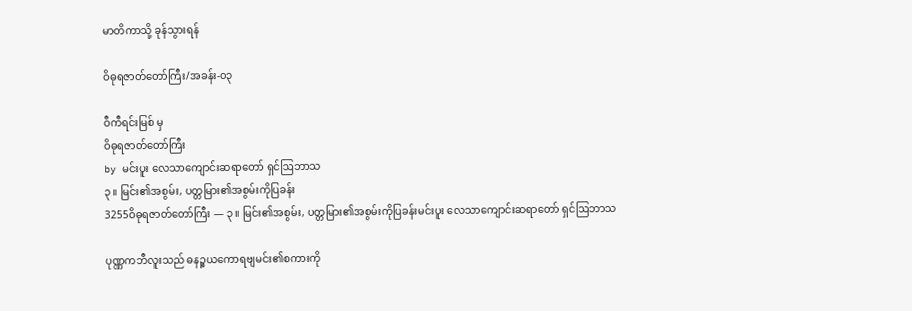မာတိကာသို့ ခုန်သွားရန်

ဝိဓုရဇာတ်တော်ကြီး/အခန်း-၀၃

ဝီကီရင်းမြစ် မှ
ဝိဓုရဇာတ်တော်ကြီး
by မင်းပူး လေသာကျောင်းဆရာတော် ရှင်ဩဘာသ
၃။ မြင်း၏အစွမ်း, ပတ္တမြား၏အစွမ်းကိုပြခန်း
3255ဝိဓုရဇာတ်တော်ကြီး — ၃။ မြင်း၏အစွမ်း, ပတ္တမြား၏အစွမ်းကိုပြခန်းမင်းပူး လေသာကျောင်းဆရာတော် ရှင်ဩဘာသ

ပုဏ္ဏကဘီလူးသည် ဓနဉ္စယကောရဗျမင်း၏စကားကို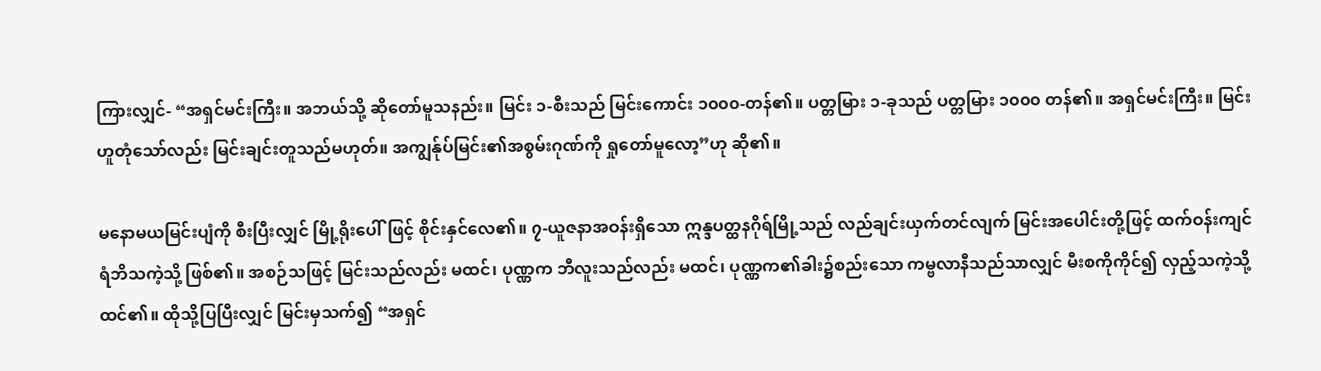ကြားလျှင်- “အရှင်မင်းကြီး။ အဘယ်သို့ ဆိုတော်မူသနည်း။ မြင်း ၁-စီးသည် မြင်းကောင်း ၁၀၀၀-တန်၏။ ပတ္တမြား ၁-ခုသည် ပတ္တမြား ၁၀၀၀ တန်၏။ အရှင်မင်းကြီး။ မြင်းဟူတုံသော်လည်း မြင်းချင်းတူသည်မဟုတ်။ အကျွန်ုပ်မြင်း၏အစွမ်းဂုဏ်ကို ရှုတော်မူလော့”ဟု ဆို၏။

မနောမယမြင်းပျံကို စီးပြီးလျှင် မြို့ရိုးပေါ်ဖြင့် စိုင်းနှင်လေ၏။ ၇-ယူဇနာအဝန်းရှိသော ဣန္ဒပတ္ထနဂိုရ်မြို့သည် လည်ချင်းယှက်တင်လျက် မြင်းအပေါင်းတို့ဖြင့် ထက်ဝန်းကျင် ရံဘိသကဲ့သို့ ဖြစ်၏။ အစဉ်သဖြင့် မြင်းသည်လည်း မထင်၊ ပုဏ္ဏက ဘီလူးသည်လည်း မထင်၊ ပုဏ္ဏက၏ခါး၌စည်းသော ကမ္ဗလာနီသည်သာလျှင် မီးစကိုကိုင်၍ လှည့်သကဲ့သို့ ထင်၏။ ထိုသို့ပြပြီးလျှင် မြင်းမှသက်၍ “အရှင်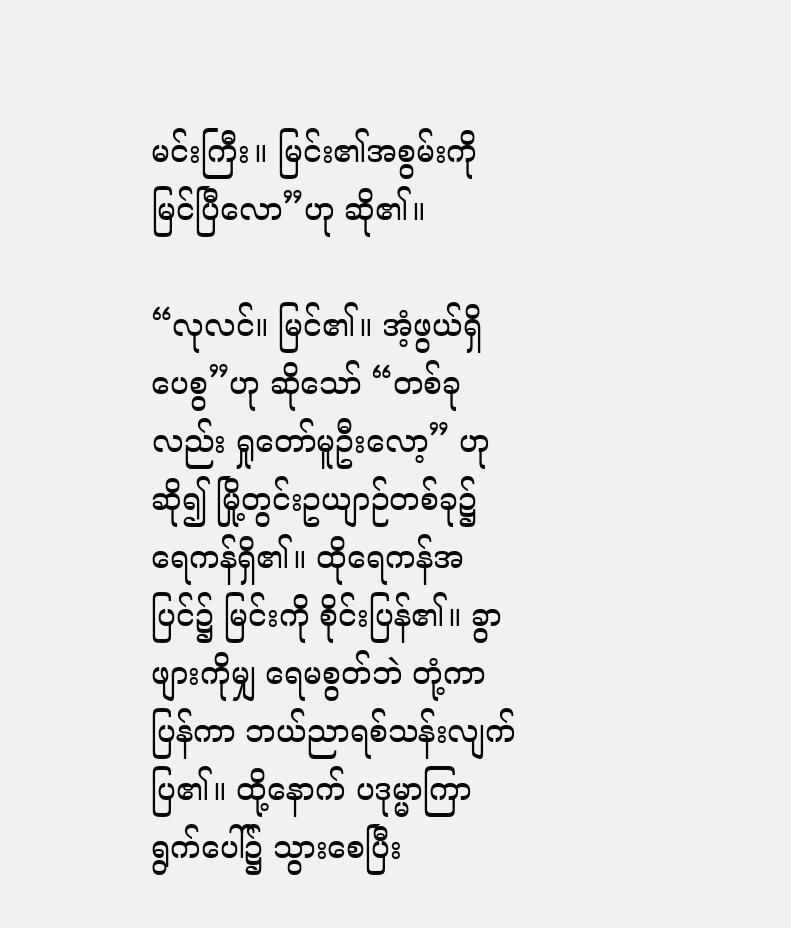မင်းကြီး။ မြင်း၏အစွမ်းကို မြင်ပြီလော”ဟု ဆို၏။

“လုလင်။ မြင်၏။ အံ့ဖွယ်ရှိပေစွ”ဟု ဆိုသော် “တစ်ခုလည်း ရှုတော်မူဦးလော့” ဟုဆို၍ မြို့တွင်းဥယျာဉ်တစ်ခု၌ ရေကန်ရှိ၏။ ထိုရေကန်အပြင်၌ မြင်းကို စိုင်းပြန်၏။ ခွာဖျားကိုမျှ ရေမစွတ်ဘဲ တုံ့ကာပြန်ကာ ဘယ်ညာရစ်သန်းလျက် ပြ၏။ ထို့နောက် ပဒုမ္မာကြာရွက်ပေါ်၌ သွားစေပြီး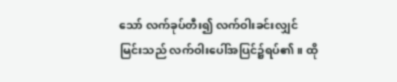သော် လက်ခုပ်တီး၍ လက်ဝါးခင်းလျှင် မြင်းသည် လက်ဝါးပေါ်အပြင်၌ရပ်၏။ ထို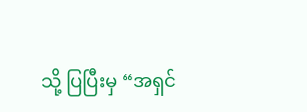သို့ ပြပြီးမှ “အရှင်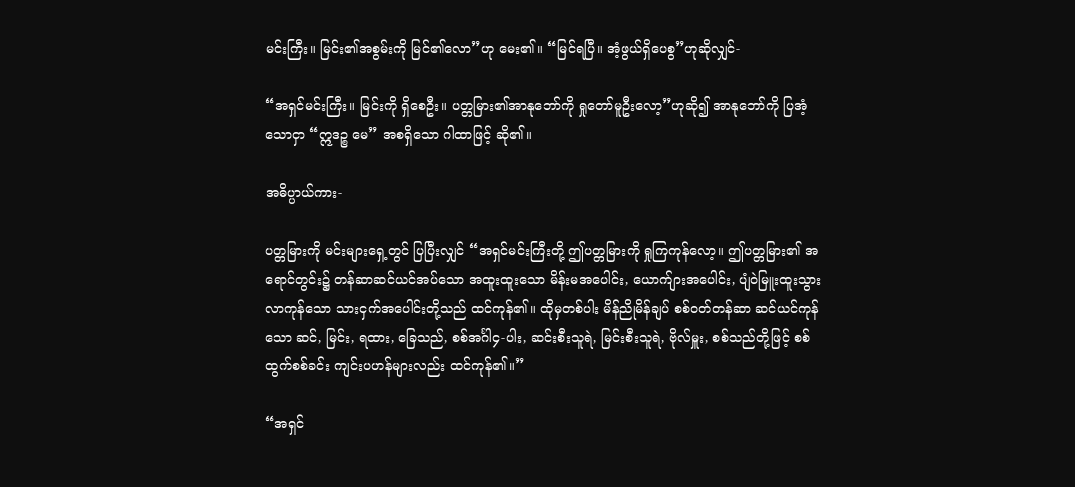မင်းကြီး။ မြင်း၏အစွမ်းကို မြင်၏လော”ဟု မေး၏။ “မြင်ရပြီ။ အံ့ဖွယ်ရှိပေစွ”ဟုဆိုလျှင်-

“အရှင်မင်းကြီး။ မြင်းကို ရှိစေဦး။ ပတ္တမြား၏အာနုဘော်ကို ရှုတော်မူဦးလော့”ဟုဆို၍ အာနုဘော်ကို ပြအံ့သောငှာ “ဣဒဉ္စ မေ” အစရှိသော ဂါထာဖြင့် ဆို၏။

အဓိပ္ပာယ်ကား-

ပတ္တမြားကို မင်းများရှေ့တွင် ပြပြီးလျှင် “အရှင်မင်းကြီးတို့ ဤပတ္တမြားကို ရှုကြကုန်လော့။ ဤပတ္တမြား၏ အရောင်တွင်း၌ တန်ဆာဆင်ယင်အပ်သော အထူးထူးသော မိန်းမအပေါင်း, ယောက်ျားအပေါင်း, ပျံဝဲမြူးထူးသွားလာကုန်သော သားငှက်အပေါင်းတို့သည် ထင်ကုန်၏။ ထိုမှတစ်ပါး မိန်ညိုမိန်ချပ် စစ်ဝတ်တန်ဆာ ဆင်ယင်ကုန်သော ဆင်, မြင်း, ရထား, ခြေသည်, စစ်အင်္ဂါ၄-ပါး, ဆင်းစီးသူရဲ, မြင်းစီးသူရဲ, ဗိုလ်မှူး, စစ်သည်တို့ဖြင့် စစ်ထွက်စစ်ခင်း ကျင်းပဟန်များလည်း ထင်ကုန်၏။”

“အရှင်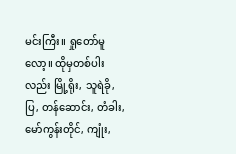မင်းကြီး။ ရှုတော်မူလော့။ ထိုမှတစ်ပါးလည်း မြို့ရိုး, သူရဲခို, ပြ, တန်ဆောင်း, တံခါး, မော်ကွန်းတိုင်, ကျုံး,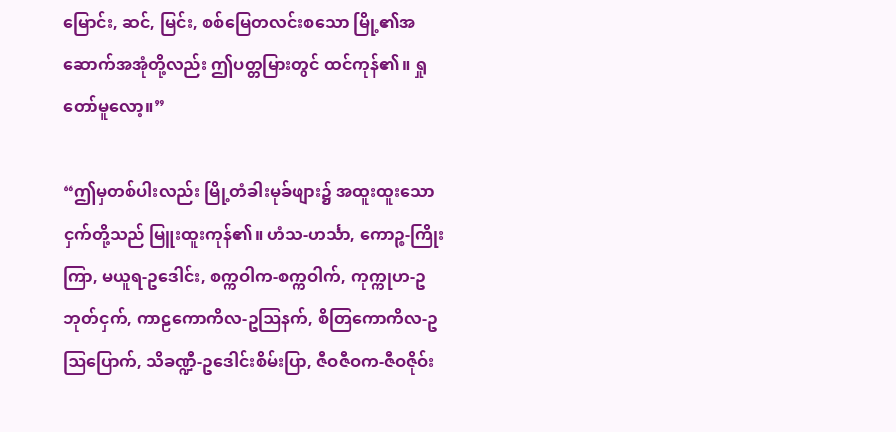မြောင်း, ဆင်, မြင်း, စစ်မြေတလင်းစသော မြို့၏အဆောက်အအုံတို့လည်း ဤပတ္တမြားတွင် ထင်ကုန်၏။ ရှုတော်မူလော့။”

“ဤမှတစ်ပါးလည်း မြို့တံခါးမုခ်ဖျား၌ အထူးထူးသောငှက်တို့သည် မြူးထူးကုန်၏။ ဟံသ-ဟင်္သာ, ကောဉ္စ-ကြိုးကြာ, မယူရ-ဥဒေါင်း, စက္ကဝါက-စက္ကဝါက်, ကုက္ကုဟ-ဥဘုတ်ငှက်, ကာဠကောကိလ-ဥဩနက်, စိတြကောကိလ-ဥဩပြောက်, သိခဏ္ဍီ-ဥဒေါင်းစိမ်းပြာ, ဇီဝဇီဝက-ဇီဝဇိုဝ်း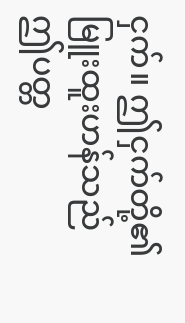ငှက်။ ဤငှက်တို့၏ မြူးထူးဟန်သည် ဤပတ္တ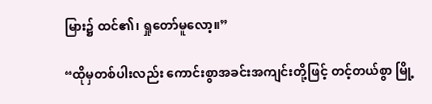မြား၌ ထင်၏၊ ရှုတော်မူလော့။”

“ထိုမှတစ်ပါးလည်း ကောင်းစွာအခင်းအကျင်းတို့ဖြင့် တင့်တယ်စွာ မြို့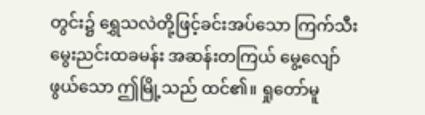တွင်း၌ ရွှေသလဲတို့ဖြင့်ခင်းအပ်သော ကြက်သီးမွေးညင်းထခမန်း အဆန်းတကြယ် မွေ့လျော်ဖွယ်သော ဤမြို့သည် ထင်၏။ ရှုတော်မူ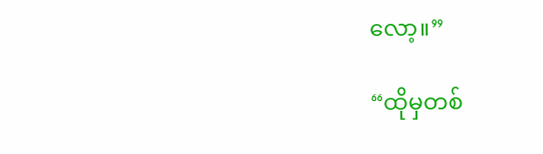လော့။”

“ထိုမှတစ်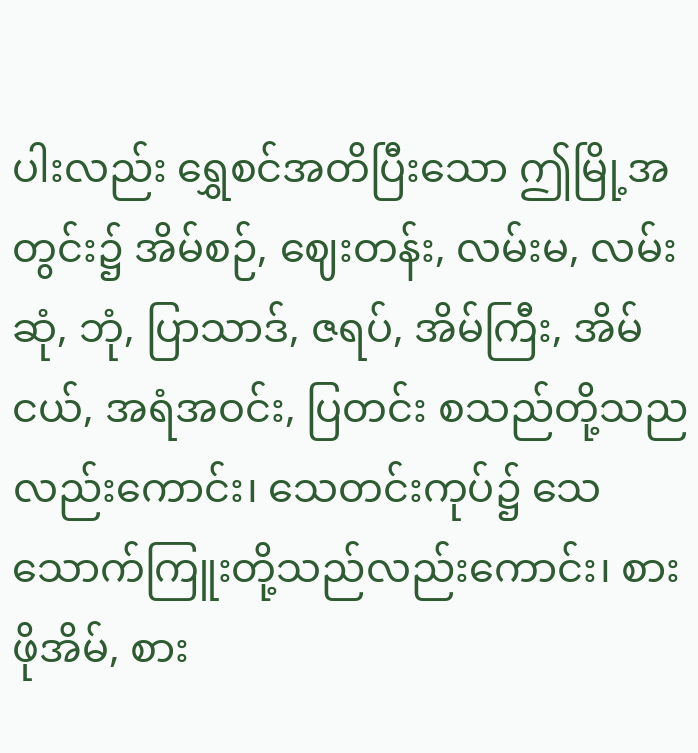ပါးလည်း ရွှေစင်အတိပြီးသော ဤမြို့အတွင်း၌ အိမ်စဉ်, ဈေးတန်း, လမ်းမ, လမ်းဆုံ, ဘုံ, ပြာသာဒ်, ဇရပ်, အိမ်ကြီး, အိမ်ငယ်, အရံအဝင်း, ပြတင်း စသည်တို့သညလည်းကောင်း၊ သေတင်းကုပ်၌ သေသောက်ကြူးတို့သည်လည်းကောင်း၊ စားဖိုအိမ်, စား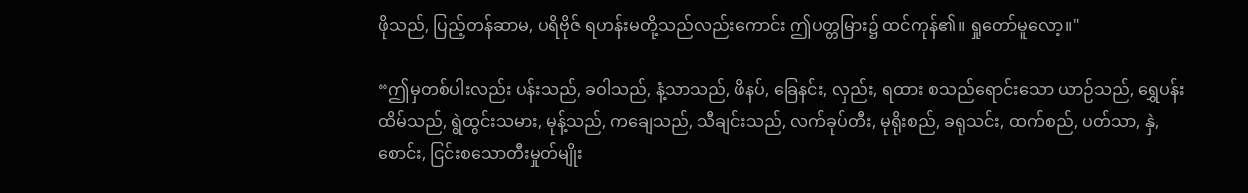ဖိုသည်, ပြည့်တန်ဆာမ, ပရိဗိုဇ် ရဟန်းမတို့သည်လည်းကောင်း ဤပတ္တမြား၌ ထင်ကုန်၏။ ရှုတော်မူလော့။"

“ဤမှတစ်ပါးလည်း ပန်းသည်, ခဝါသည်, နံ့သာသည်, ဖိနပ်, ခြေနင်း, လှည်း, ရထား စသည်ရောင်းသော ယာဉ်သည်, ရွှေပန်းထိမ်သည်, ရွဲထွင်းသမား, မုန့်သည်, ကချေသည်, သီချင်းသည်, လက်ခုပ်တီး, မုရိုးစည်, ခရုသင်း, ထက်စည်, ပတ်သာ, နှဲ, စောင်း, ငြင်းစသောတီးမှုတ်မျိုး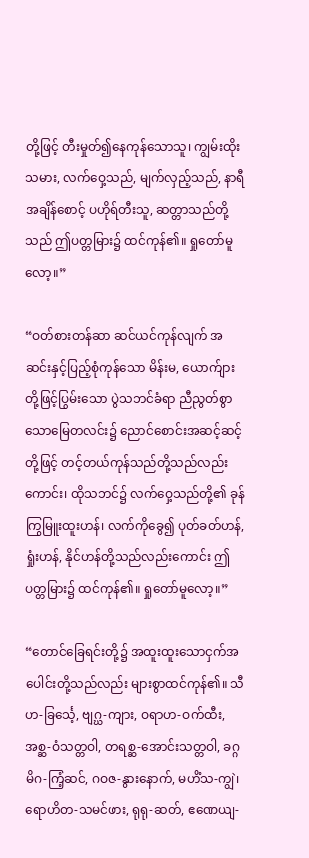တို့ဖြင့် တီးမှုတ်၍နေကုန်သောသူ၊ ကျွမ်းထိုးသမား, လက်ဝှေ့သည်, မျက်လှည့်သည်, နာရီအချိန်စောင့် ပဟိုရ်တီးသူ, ဆတ္တာသည်တို့သည် ဤပတ္တမြား၌ ထင်ကုန်၏။ ရှုတော်မူလော့။”

“ဝတ်စားတန်ဆာ ဆင်ယင်ကုန်လျက် အဆင်းနှင့်ပြည့်စုံကုန်သော မိန်းမ, ယောက်ျားတို့ဖြင့်ပြွမ်းသော ပွဲသဘင်ခံရာ ညီညွတ်စွာသောမြေတလင်း၌ ညောင်စောင်းအဆင့်ဆင့်တို့ဖြင့် တင့်တယ်ကုန်သည်တို့သည်လည်းကောင်း၊ ထိုသဘင်၌ လက်ဝှေ့သည်တို့၏ ခုန်ကြွမြူးထူးဟန်၊ လက်ကိုခွေ၍ ပုတ်ခတ်ဟန်, ရှုံးဟန်, နိုင်ဟန်တို့သည်လည်းကောင်း ဤပတ္တမြား၌ ထင်ကုန်၏။ ရှုတော်မူလော့။”

“တောင်ခြေရင်းတို့၌ အထူးထူးသောငှက်အပေါင်းတို့သည်လည်း များစွာထင်ကုန်၏။ သီဟ-ခြင်္သေ့, ဗျဂ္ဃ-ကျား, ဝရာဟ-ဝက်ထီး, အစ္ဆ-ဝံသတ္တဝါ, တရစ္ဆ-အောင်းသတ္တဝါ, ခဂ္ဂမိဂ-ကြံ့ဆင်, ဂဝဇ-နွားနောက်, မဟိံသ-ကျွဲ၊ ရောဟိတ-သမင်ဖား, ရုရု-ဆတ်, ဧဏေယျ-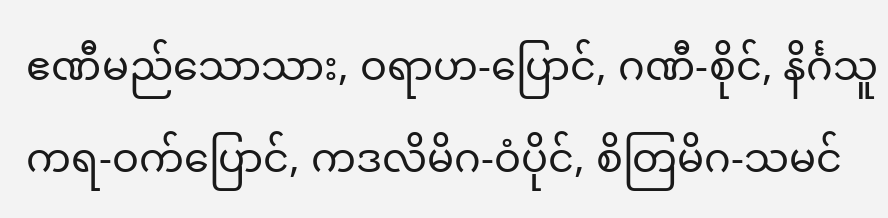ဧဏီမည်သောသား, ဝရာဟ-ပြောင်, ဂဏီ-စိုင်, နိင်္ဂသူကရ-ဝက်ပြောင်, ကဒလိမိဂ-ဝံပိုင်, စိတြမိဂ-သမင်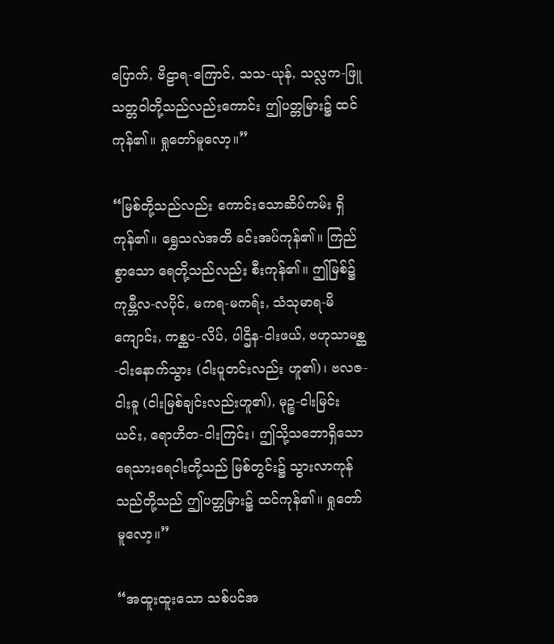ပြောက်, ဗိဠာရ-ကြောင်, သသ-ယုန်, သလ္လက-ဖြူသတ္တဝါတို့သည်လည်းကောင်း ဤပတ္တမြား၌ ထင်ကုန်၏။ ရှုတော်မူလော့။”

“မြစ်တို့သည်လည်း ကောင်းသောဆိပ်ကမ်း ရှိကုန်၏။ ရွှေသလဲအတိ ခင်းအပ်ကုန်၏။ ကြည်စွာသော ရေတို့သည်လည်း စီးကုန်၏။ ဤမြစ်၌ ကုမ္ဘီလ-လပိုင်, မကရ-မကရ်း, သံသုမာရ-မိကျောင်း, ကစ္ဆပ-လိပ်, ပါဌိန-ငါးဖယ်, ဗဟုသာမစ္ဆ-ငါးနောက်သွား (ငါးပူတင်းလည်း ဟူ၏)၊ ဗလဇ-ငါးခူ (ငါးမြစ်ချင်းလည်းဟူ၏), မုဉ္စ-ငါးမြင်းယင်း, ရောဟိတ-ငါးကြင်း၊ ဤသို့သဘောရှိသော ရေသားရေငါးတို့သည် မြစ်တွင်း၌ သွားလာကုန်သည်တို့သည် ဤပတ္တမြား၌ ထင်ကုန်၏။ ရှုတော်မူလော့။”

“အထူးထူးသော သစ်ပင်အ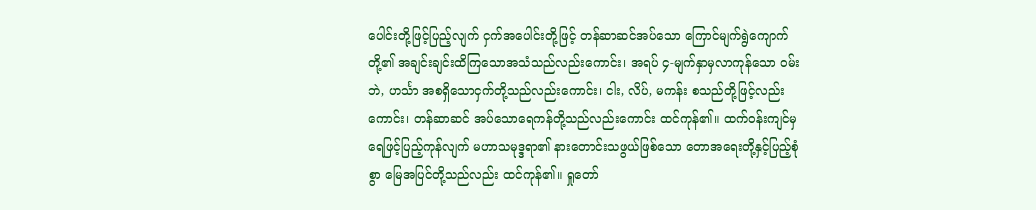ပေါင်းတို့ဖြင့်ပြည့်လျက် ငှက်အပေါင်းတို့ဖြင့် တန်ဆာဆင်အပ်သော ကြောင်မျက်ရွဲကျောက်တို့၏ အချင်းချင်းထိကြသောအသံသည်လည်းကောင်း၊ အရပ် ၄-မျက်နှာမှလာကုန်သော ဝမ်းဘဲ, ဟင်္သာ အစရှိသောငှက်တို့သည်လည်းကောင်း၊ ငါး, လိပ်, မကန်း စသည်တို့ဖြင့်လည်းကောင်း၊ တန်ဆာဆင် အပ်သောရေကန်တို့သည်လည်းကောင်း ထင်ကုန်၏။ ထက်ဝန်းကျင်မှ ရေဖြင့်ပြည့်ကုန်လျက် မဟာသမုဒ္ဒရာ၏ နားတောင်းသဖွယ်ဖြစ်သော တောအရေးတို့နှင့်ပြည့်စုံစွာ မြေအပြင်တို့သည်လည်း ထင်ကုန်၏။ ရှုတော်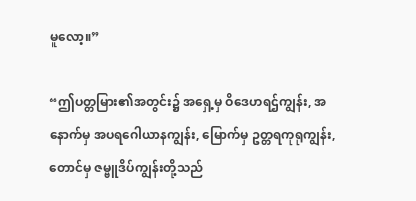မူလော့။”

“ဤပတ္တမြား၏အတွင်း၌ အရှေ့မှ ဝိဒေဟရဌ်ကျွန်း, အနောက်မှ အပရဂေါယာနကျွန်း, မြောက်မှ ဥတ္တရကုရုကျွန်း, တောင်မှ ဇမ္ဗူဒိပ်ကျွန်းတို့သည်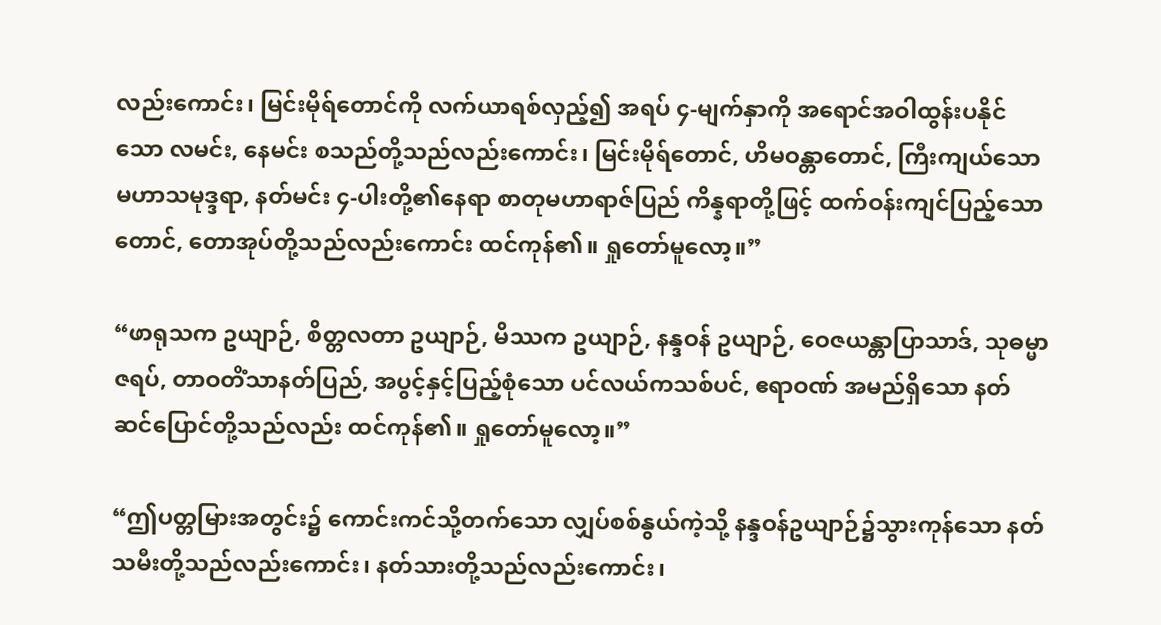လည်းကောင်း၊ မြင်းမိုရ်တောင်ကို လက်ယာရစ်လှည့်၍ အရပ် ၄-မျက်နှာကို အရောင်အဝါထွန်းပနိုင်သော လမင်း, နေမင်း စသည်တို့သည်လည်းကောင်း၊ မြင်းမိုရ်တောင်, ဟိမဝန္တာတောင်, ကြီးကျယ်သောမဟာသမုဒ္ဒရာ, နတ်မင်း ၄-ပါးတို့၏နေရာ စာတုမဟာရာဇ်ပြည် ကိန္နရာတို့ဖြင့် ထက်ဝန်းကျင်ပြည့်သော တောင်, တောအုပ်တို့သည်လည်းကောင်း ထင်ကုန်၏။ ရှုတော်မူလော့။”

“ဖာရုသက ဥယျာဉ်, စိတ္တလတာ ဥယျာဉ်, မိဿက ဥယျာဉ်, နန္ဒဝန် ဥယျာဉ်, ဝေဇယန္တာပြာသာဒ်, သုဓမ္မာဇရပ်, တာဝတိံသာနတ်ပြည်, အပွင့်နှင့်ပြည့်စုံသော ပင်လယ်ကသစ်ပင်, ဧရာဝဏ် အမည်ရှိသော နတ်ဆင်ပြောင်တို့သည်လည်း ထင်ကုန်၏။ ရှုတော်မူလော့။”

“ဤပတ္တမြားအတွင်း၌ ကောင်းကင်သို့တက်သော လျှပ်စစ်နွယ်ကဲ့သို့ နန္ဒဝန်ဥယျာဉ်၌သွားကုန်သော နတ်သမီးတို့သည်လည်းကောင်း၊ နတ်သားတို့သည်လည်းကောင်း၊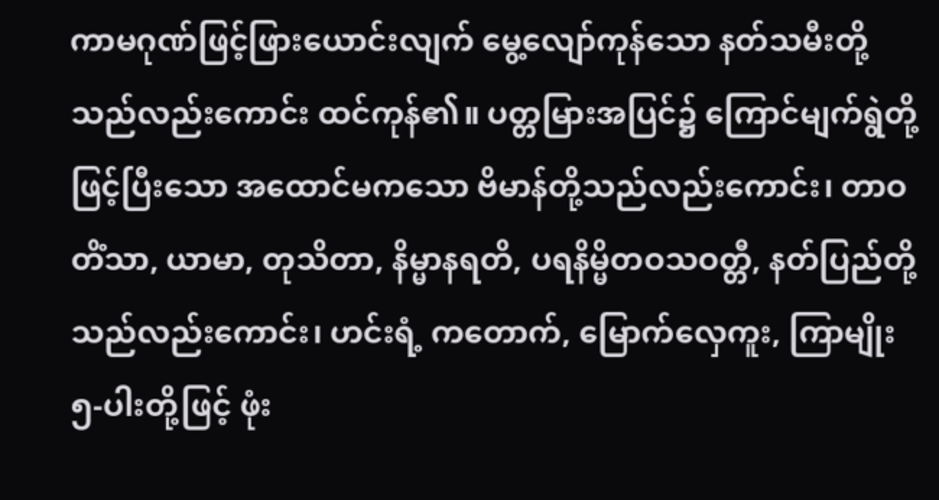ကာမဂုဏ်ဖြင့်ဖြားယောင်းလျက် မွေ့လျော်ကုန်သော နတ်သမီးတို့သည်လည်းကောင်း ထင်ကုန်၏။ ပတ္တမြားအပြင်၌ ကြောင်မျက်ရွဲတို့ဖြင့်ပြီးသော အထောင်မကသော ဗိမာန်တို့သည်လည်းကောင်း၊ တာဝတိံသာ, ယာမာ, တုသိတာ, နိမ္မာနရတိ, ပရနိမ္မိတဝသဝတ္တီ, နတ်ပြည်တို့သည်လည်းကောင်း၊ ဟင်းရံ့ ကတောက်, မြောက်လှေကူး, ကြာမျိုး ၅-ပါးတို့ဖြင့် ဖုံး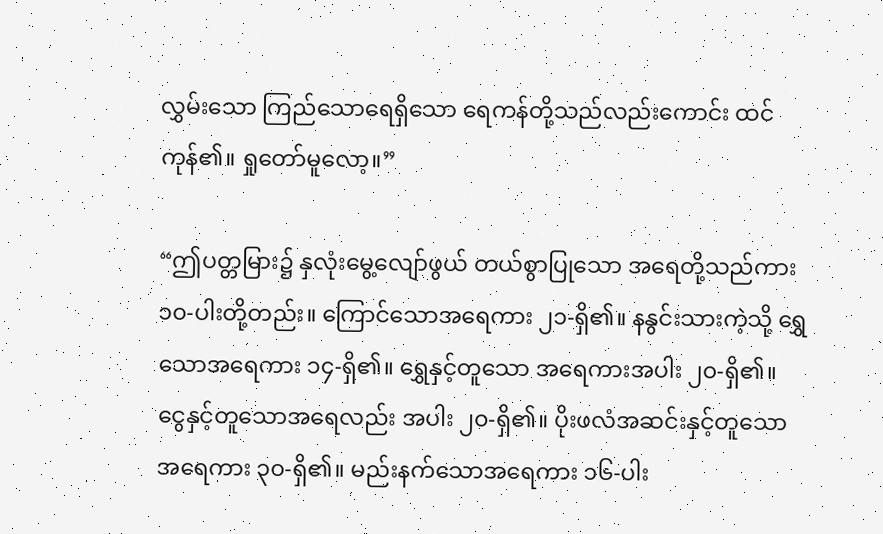လွှမ်းသော ကြည်သောရေရှိသော ရေကန်တို့သည်လည်းကောင်း ထင်ကုန်၏။ ရှုတော်မူလော့။”

“ဤပတ္တမြား၌ နှလုံးမွေ့လျော်ဖွယ် တယ်စွာပြုသော အရေတို့သည်ကား ၁၀-ပါးတို့တည်း။ ကြောင်သောအရေကား ၂၁-ရှိ၏။ နနွင်းသားကဲ့သို့ ရွှေသောအရေကား ၁၄-ရှိ၏။ ရွှေနှင့်တူသော အရေကားအပါး ၂၀-ရှိ၏။ ငွေနှင့်တူသောအရေလည်း အပါး ၂၀-ရှိ၏။ ပိုးဖလံအဆင်းနှင့်တူသော အရေကား ၃၀-ရှိ၏။ မည်းနက်သောအရေကား ၁၆-ပါး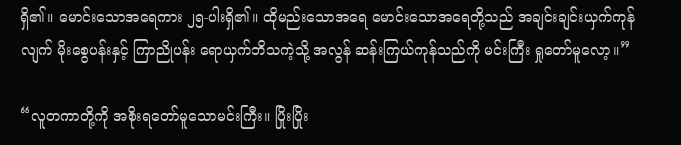ရှိ၏။ မောင်းသောအရေကား ၂၅-ပါးရှိ၏။ ထိုမည်းသောအရေ မောင်းသောအရေတို့သည် အချင်းချင်းယှက်ကုန်လျက် မိုးစွေပန်းနှင့် ကြာညိုပန်း ရောယှက်ဘိသကဲ့သို့ အလွန် ဆန်းကြယ်ကုန်သည်ကို မင်းကြီး ရှုတော်မူလော့။”

“လူတကာတို့ကို အစိုးရတော်မူသောမင်းကြီး။ ပြိုးပြိုး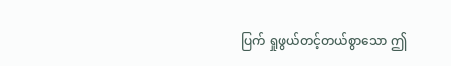ပြက် ရှုဖွယ်တင့်တယ်စွာသော ဤ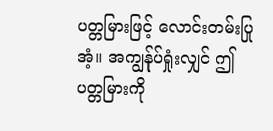ပတ္တမြားဖြင့် လောင်းတမ်းပြုအံ့။ အကျွန်ုပ်ရှုံးလျှင် ဤပတ္တမြားကို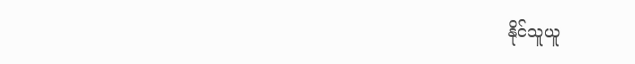နိုင်သူယူ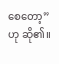စေတော့”ဟု ဆို၏။